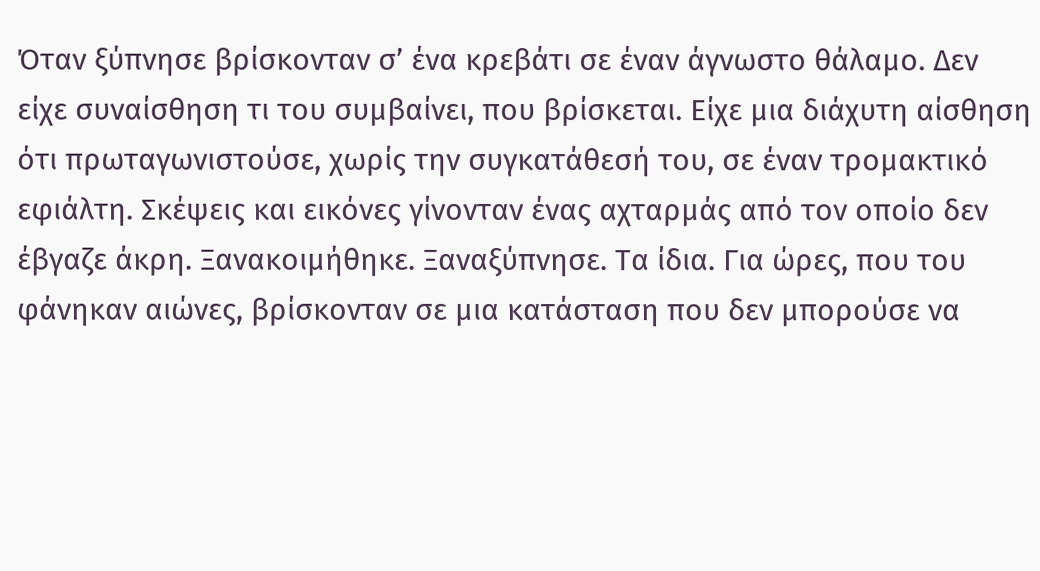Όταν ξύπνησε βρίσκονταν σ’ ένα κρεβάτι σε έναν άγνωστο θάλαμο. Δεν είχε συναίσθηση τι του συμβαίνει, που βρίσκεται. Είχε μια διάχυτη αίσθηση ότι πρωταγωνιστούσε, χωρίς την συγκατάθεσή του, σε έναν τρομακτικό εφιάλτη. Σκέψεις και εικόνες γίνονταν ένας αχταρμάς από τον οποίο δεν έβγαζε άκρη. Ξανακοιμήθηκε. Ξαναξύπνησε. Τα ίδια. Για ώρες, που του φάνηκαν αιώνες, βρίσκονταν σε μια κατάσταση που δεν μπορούσε να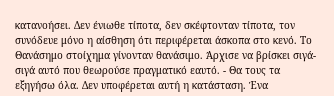κατανοήσει. Δεν ένιωθε τίποτα, δεν σκέφτονταν τίποτα, τον συνόδευε μόνο η αίσθηση ότι περιφέρεται άσκοπα στο κενό. Το Θανάσημο στοίχημα γίνονταν θανάσιμο. Άρχισε να βρίσκει σιγά-σιγά αυτό που θεωρούσε πραγματικό εαυτό. - Θα τους τα εξηγήσω όλα. Δεν υποφέρεται αυτή η κατάσταση. Ένα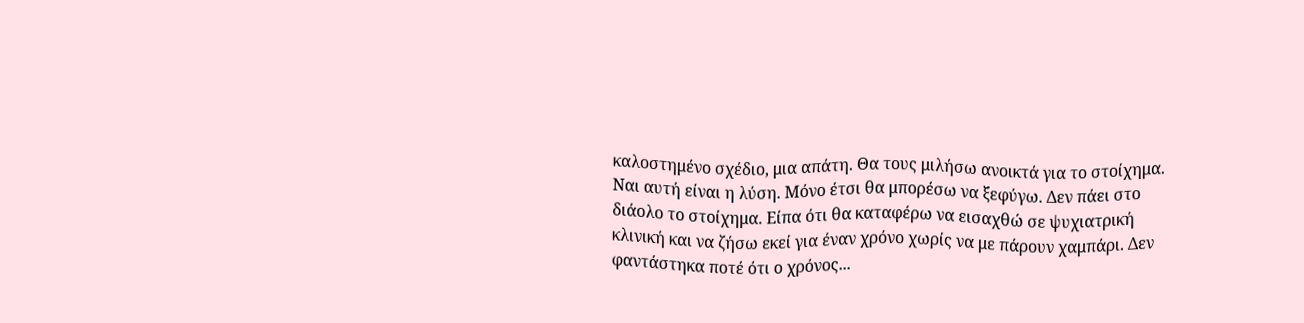καλοστημένο σχέδιο, μια απάτη. Θα τους μιλήσω ανοικτά για το στοίχημα. Ναι αυτή είναι η λύση. Μόνο έτσι θα μπορέσω να ξεφύγω. Δεν πάει στο διάολο το στοίχημα. Είπα ότι θα καταφέρω να εισαχθώ σε ψυχιατρική κλινική και να ζήσω εκεί για έναν χρόνο χωρίς να με πάρουν χαμπάρι. Δεν φαντάστηκα ποτέ ότι ο χρόνος...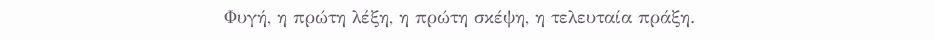Φυγή, η πρώτη λέξη, η πρώτη σκέψη, η τελευταία πράξη.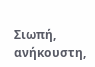Σιωπή, ανήκουστη,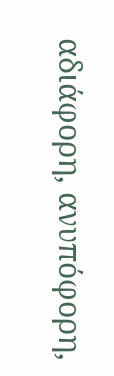αδιάφορη, ανυπόφορη,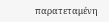παρατεταμένη